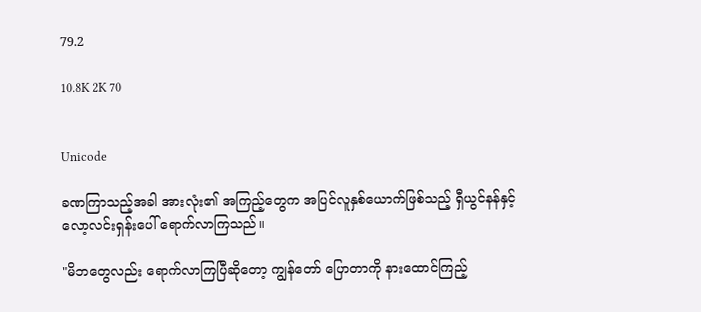79.2

10.8K 2K 70


Unicode

ခဏကြာသည့်အခါ အားလုံး၏ အကြည့်တွေက အပြင်လူနှစ်ယောက်ဖြစ်သည့် ရှီယွင်နန်နှင့် လော့လင်းရှန်းပေါ် ရောက်လာကြသည်။

"မိဘတွေလည်း ရောက်လာကြပြီဆိုတော့ ကျွန်တော် ပြောတာကို နားထောင်ကြည့်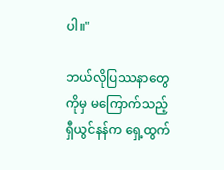ပါ။"

ဘယ်လိုပြဿနာတွေကိုမှ မကြောက်သည့် ရှီယွင်နန်က ရှေ့ထွက်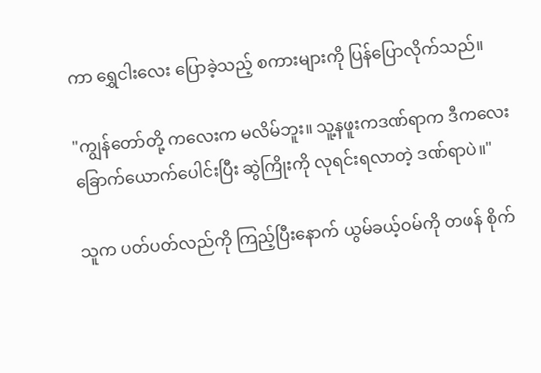ကာ ရွှေငါးလေး ပြောခဲ့သည့် စကားများကို ပြန်ပြောလိုက်သည်။

"ကျွန်တော်တို့ ကလေးက မလိမ်ဘူး။ သူ့နဖူးကဒဏ်ရာက ဒီကလေးခြောက်ယောက်ပေါင်းပြီး ဆွဲကြိုးကို လုရင်းရလာတဲ့ ဒဏ်ရာပဲ။"

သူက ပတ်ပတ်လည်ကို ကြည့်ပြီးနောက် ယွမ်ခယ့်ဝမ်ကို တဖန် စိုက်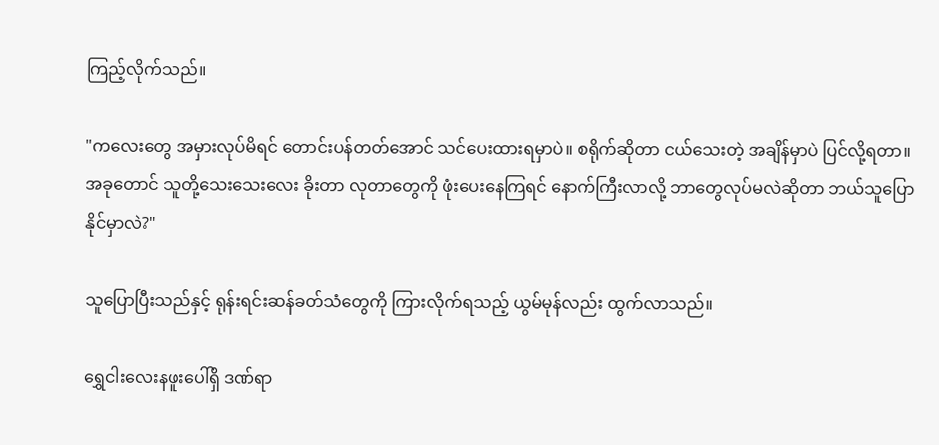ကြည့်လိုက်သည်။

"ကလေးတွေ အမှားလုပ်မိရင် တောင်းပန်တတ်အောင် သင်ပေးထားရမှာပဲ။ စရိုက်ဆိုတာ ငယ်သေးတဲ့ အချိန်မှာပဲ ပြင်လို့ရတာ။ အခုတောင် သူတို့သေးသေးလေး ခိုးတာ လုတာတွေကို ဖုံးပေးနေကြရင် နောက်ကြီးလာလို့ ဘာတွေလုပ်မလဲဆိုတာ ဘယ်သူပြောနိုင်မှာလဲ?"

သူပြောပြီးသည်နှင့် ရုန်းရင်းဆန်ခတ်သံတွေကို ကြားလိုက်ရသည့် ယွမ်မုန်လည်း ထွက်လာသည်။

ရွှေငါးလေးနဖူးပေါ်ရှိ ဒဏ်ရာ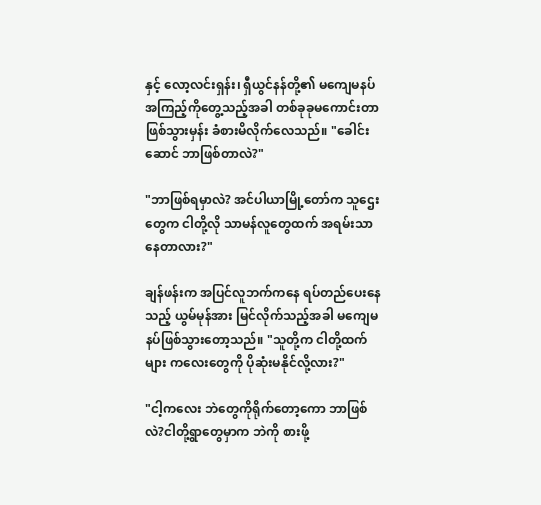နှင့် လော့လင်းရှန်း၊ ရှီယွင်နန်တို့၏ မကျေမနပ်အကြည့်ကိုတွေ့သည့်အခါ တစ်ခုခုမကောင်းတာဖြစ်သွားမှန်း ခံစားမိလိုက်လေသည်။ "ခေါင်းဆောင် ဘာဖြစ်တာလဲ?"

"ဘာဖြစ်ရမှာလဲ? အင်ပါယာမြို့တော်က သူဌေးတွေက ငါတို့လို သာမန်လူတွေထက် အရမ်းသာနေတာလား?"

ချန်ဖန်းက အပြင်လူဘက်ကနေ ရပ်တည်ပေးနေသည့် ယွမ်မုန်အား မြင်လိုက်သည့်အခါ မကျေမနပ်ဖြစ်သွားတော့သည်။ "သူတို့က ငါတို့ထက်များ ကလေးတွေကို ပိုဆုံးမနိုင်လို့လား?"

"ငါ့ကလေး ဘဲတွေကိုရိုက်တော့ကော ဘာဖြစ်လဲ?ငါတို့ရွာတွေမှာက ဘဲကို စားဖို့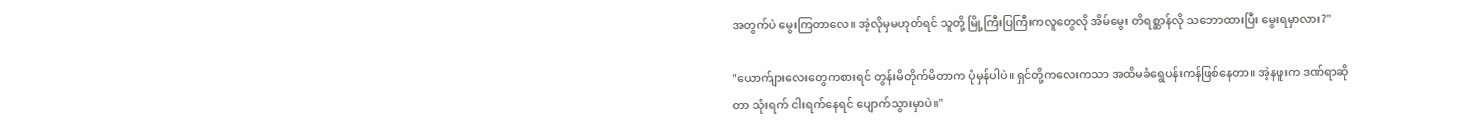အတွက်ပဲ မွေးကြတာလေ။ အဲ့လိုမှမဟုတ်ရင် သူတို့ မြို့ကြီးပြကြီးကလူတွေလို အိမ်မွေး တိရစ္ဆာန်လို သဘောထားပြီး မွေးရမှာလား?"

"ယောက်ျားလေးတွေကစားရင် တွန်းမိတိုက်မိတာက ပုံမှန်ပါပဲ။ ရှင်တို့ကလေးကသာ အထိမခံရွေပန်းကန်ဖြစ်နေတာ။ အဲ့နဖူးက ဒဏ်ရာဆိုတာ သုံးရက် ငါးရက်နေရင် ပျောက်သွားမှာပဲ။"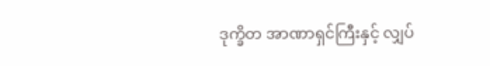ဒုက္ခိတ အာဏာရှင်ကြီးနှင့် လျှပ်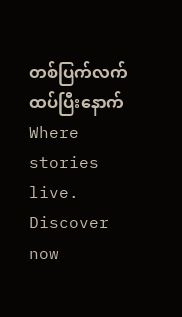တစ်ပြက်လက်ထပ်ပြီးနောက်Where stories live. Discover now